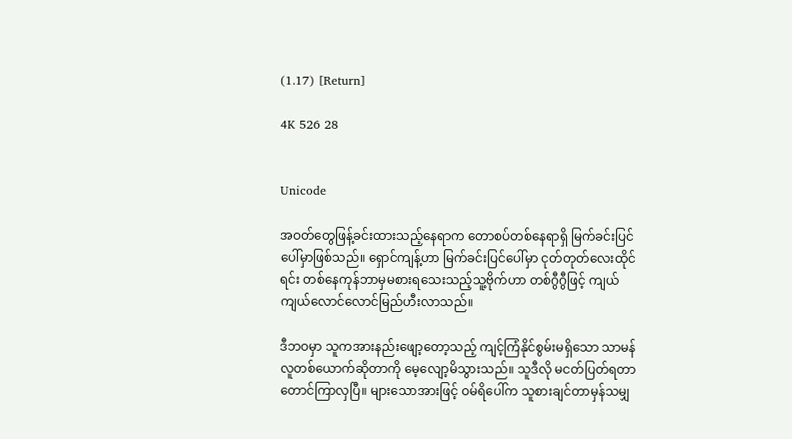(1.17) [Return]

4K 526 28


Unicode

အဝတ်တွေဖြန့်ခင်းထားသည့်နေရာက တောစပ်တစ်နေရာရှိ မြက်ခင်းပြင်ပေါ်မှာဖြစ်သည်။ ရှောင်ကျန့်ဟာ မြက်ခင်းပြင်ပေါ်မှာ ငုတ်တုတ်လေးထိုင်ရင်း တစ်နေကုန်ဘာမှမစားရသေးသည့်သူ့ဗိုက်ဟာ တစ်ဂွီဂွီဖြင့် ကျယ်ကျယ်လောင်လောင်မြည်ဟီးလာသည်။

ဒီဘဝမှာ သူကအားနည်းဖျော့တော့သည့် ကျင့်ကြံနိုင်စွမ်းမရှိသော သာမန်လူတစ်ယောက်ဆိုတာကို မေ့လျော့မိသွားသည်။ သူဒီလို မငတ်ပြတ်ရတာတောင်ကြာလှပြီ။ များသောအားဖြင့် ဝမ်ရိပေါ်က သူစားချင်တာမှန်သမျှ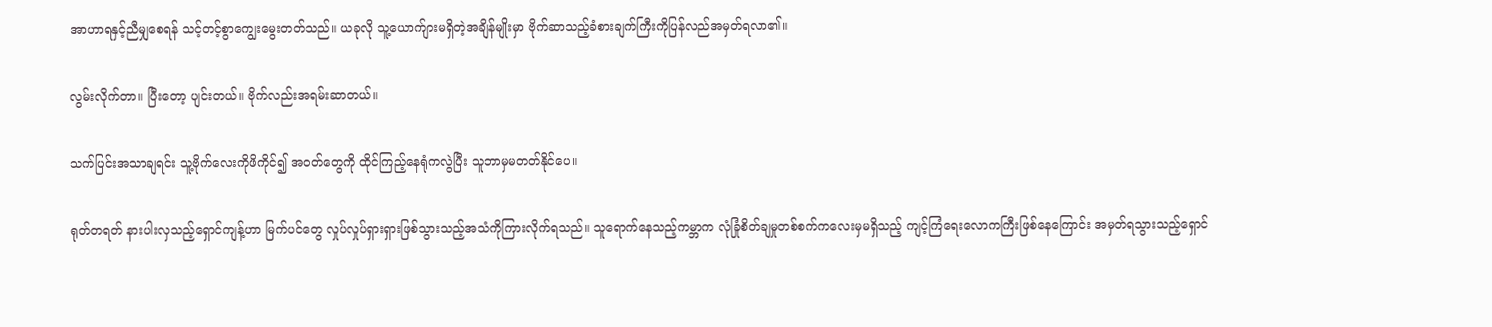အာဟာရနှင့်ညီမျှစေရန် သင့်တင့်စွာကျွေးမွေးတတ်သည်။ ယခုလို သူ့ယောက်ျားမရှိတဲ့အချိန်မျိုးမှာ ဗိုက်ဆာသည့်ခံစားချက်ကြီးကိုပြန်လည်အမှတ်ရလာ၏။

လွမ်းလိုက်တာ။ ပြီးတော့ ပျင်းတယ်။ ဗိုက်လည်းအရမ်းဆာတယ်။

သက်ပြင်းအသာချရင်း သူ့ဗိုက်လေးကိုဖိကိုင်၍ အဝတ်တွေကို ထိုင်ကြည့်နေရုံကလွဲပြီး သူဘာမှမတတ်နိုင်ပေ။

ရုတ်တရတ် နားပါးလှသည့်ရှောင်ကျန့်ဟာ မြက်ပင်တွေ လှုပ်လှုပ်ရှားရှားဖြစ်သွားသည့်အသံကိုကြားလိုက်ရသည်။ သူရောက်နေသည့်ကမ္ဘာက လုံခြုံစိတ်ချမှုတစ်စက်ကလေးမှမရှိသည့် ကျင့်ကြံရေးလောကကြီးဖြစ်နေကြောင်း အမှတ်ရသွားသည့်ရှောင်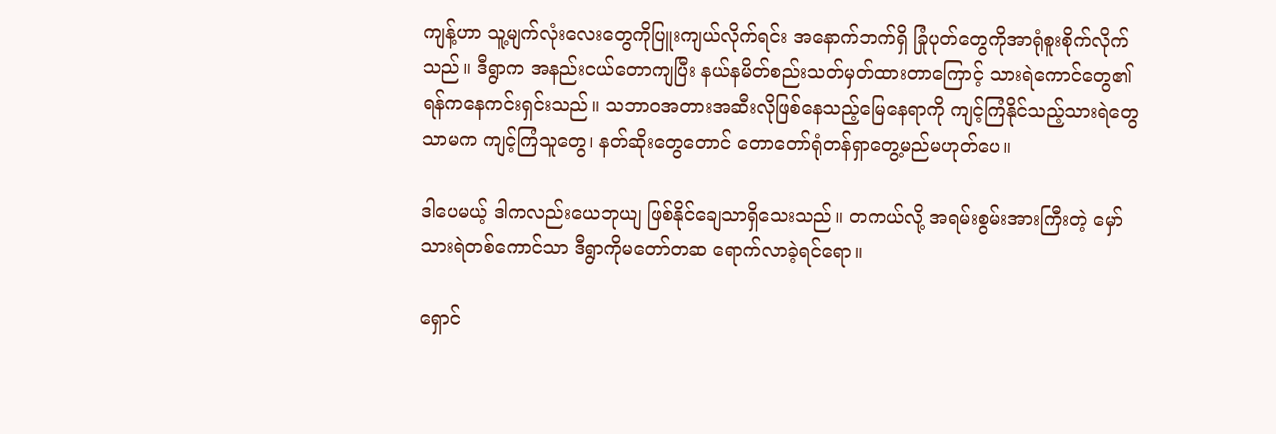ကျန့်ဟာ သူ့မျက်လုံးလေးတွေကိုပြူးကျယ်လိုက်ရင်း အနောက်ဘက်ရှိ ခြုံပုတ်တွေကိုအာရုံစူးစိုက်လိုက်သည်။ ဒီရွာက အနည်းငယ်တောကျပြီး နယ်နမိတ်စည်းသတ်မှတ်ထားတာကြောင့် သားရဲကောင်တွေ၏ရန်ကနေကင်းရှင်းသည်။ သဘာဝအတားအဆီးလိုဖြစ်နေသည့်မြေနေရာကို ကျင့်ကြံနိုင်သည့်သားရဲတွေသာမက ကျင့်ကြံသူတွေ၊ နတ်ဆိုးတွေတောင် တောတော်ရုံတန်ရှာတွေ့မည်မဟုတ်ပေ။

ဒါပေမယ့် ဒါကလည်းယေဘုယျ ဖြစ်နိုင်ချေသာရှိသေးသည်။ တကယ်လို့ အရမ်းစွမ်းအားကြီးတဲ့ မှော်သားရဲတစ်ကောင်သာ ဒီရွာကိုမတော်တဆ ရောက်လာခဲ့ရင်ရော။

ရှောင်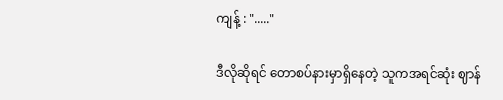ကျန့် : "....."

ဒီလိုဆိုရင် တောစပ်နားမှာရှိနေတဲ့ သူကအရင်ဆုံး ဈာန်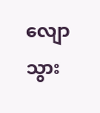လျောသွား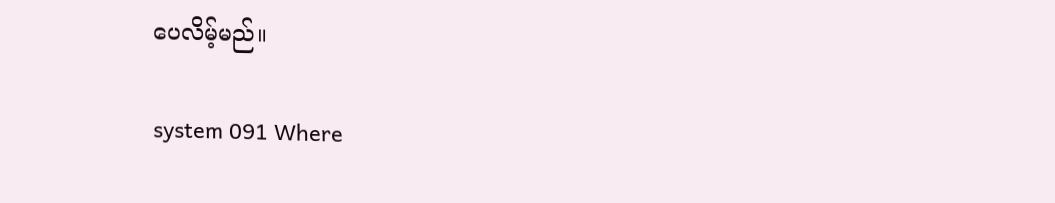ပေလိမ့်မည်။

system 091 Where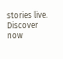stories live. Discover now